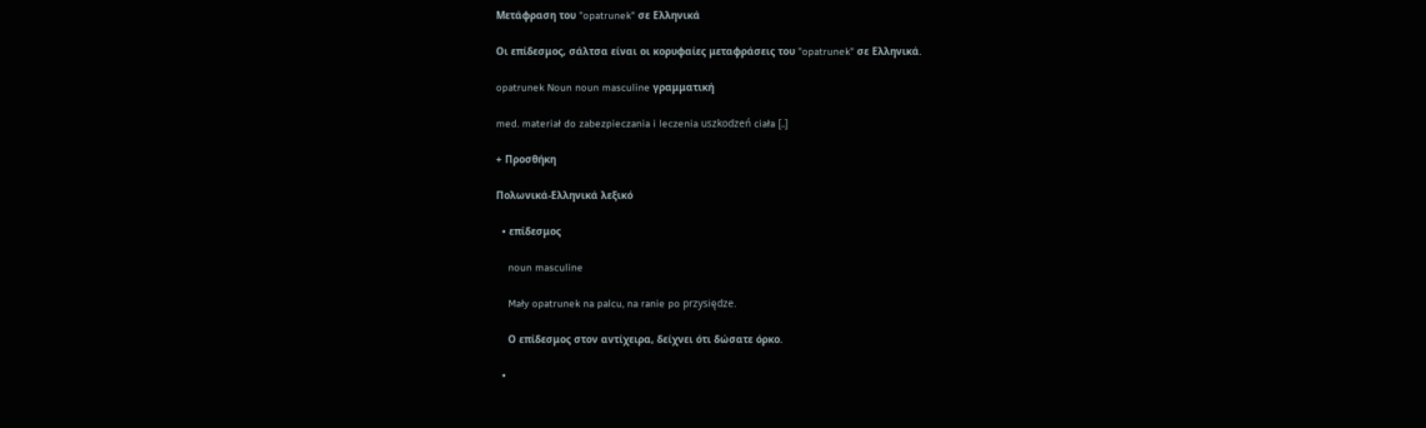Μετάφραση του "opatrunek" σε Ελληνικά

Οι επίδεσμος, σάλτσα είναι οι κορυφαίες μεταφράσεις του "opatrunek" σε Ελληνικά.

opatrunek Noun noun masculine γραμματική

med. materiał do zabezpieczania i leczenia uszkodzeń ciała [..]

+ Προσθήκη

Πολωνικά-Ελληνικά λεξικό

  • επίδεσμος

    noun masculine

    Mały opatrunek na palcu, na ranie po przysiędze.

    Ο επίδεσμος στον αντίχειρα, δείχνει ότι δώσατε όρκο.

  •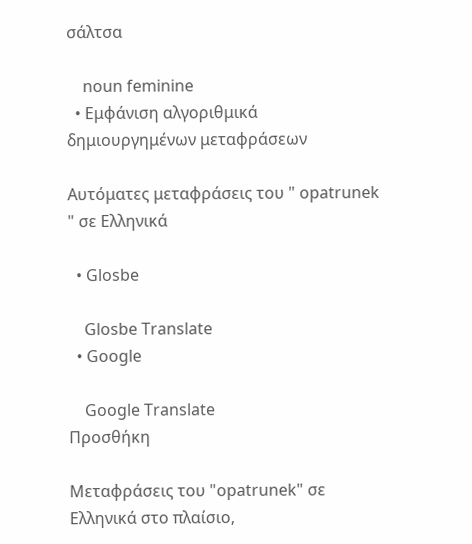σάλτσα

    noun feminine
  • Εμφάνιση αλγοριθμικά δημιουργημένων μεταφράσεων

Αυτόματες μεταφράσεις του " opatrunek " σε Ελληνικά

  • Glosbe

    Glosbe Translate
  • Google

    Google Translate
Προσθήκη

Μεταφράσεις του "opatrunek" σε Ελληνικά στο πλαίσιο,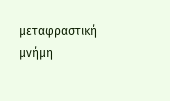μεταφραστική μνήμη